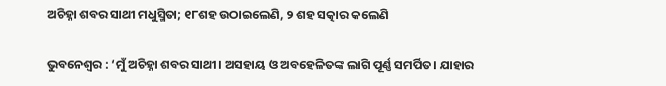ଅଚିହ୍ନା ଶବର ସାଥୀ ମଧୁସ୍ମିତା; ୧୮ଶହ ଉଠାଇଲେଣି, ୨ ଶହ ସତ୍କାର କଲେଣି

ଭୁବନେଶ୍ୱର : ‘ମୁଁ ଅଚିହ୍ନା ଶବର ସାଥୀ। ଅସହାୟ ଓ ଅବହେଳିତଙ୍କ ଲାଗି ପୂର୍ଣ୍ଣ ସମର୍ପିତ। ଯାହାର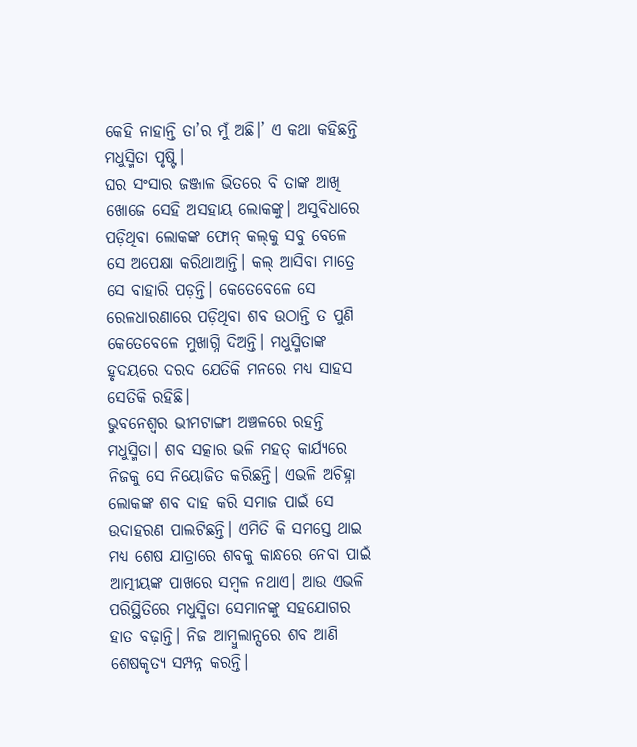କେହି ନାହାନ୍ତି ତା’ର ମୁଁ ଅଛି।’ ଏ କଥା କହିଛନ୍ତି ମଧୁସ୍ମିତା ପୃଷ୍ଟି।
ଘର ସଂସାର ଜଞ୍ଜାଳ ଭିତରେ ବି ତାଙ୍କ ଆଖି ଖୋଜେ ସେହି ଅସହାୟ ଲୋକଙ୍କୁ। ଅସୁବିଧାରେ ପଡ଼ିଥିବା ଲୋକଙ୍କ ଫୋନ୍‌ କଲ୍‌କୁ ସବୁ ବେଳେ ସେ ଅପେକ୍ଷା କରିଥାଆନ୍ତି। କଲ୍‌ ଆସିବା ମାତ୍ରେ ସେ ବାହାରି ପଡ଼ନ୍ତି। କେତେବେଳେ ସେ ରେଳଧାରଣାରେ ପଡ଼ିଥିବା ଶବ ଉଠାନ୍ତି ତ ପୁଣି କେତେବେଳେ ମୁଖାଗ୍ନି ଦିଅନ୍ତି। ମଧୁସ୍ମିତାଙ୍କ ହୃଦୟରେ ଦରଦ ଯେତିକି ମନରେ ମଧ୍ୟ ସାହସ ସେତିକି ରହିଛି।
ଭୁବନେଶ୍ୱର ଭୀମଟାଙ୍ଗୀ ଅଞ୍ଚଳରେ ରହନ୍ତି ମଧୁସ୍ମିତା। ଶବ ସତ୍କାର ଭଳି ମହତ୍‍ କାର୍ଯ୍ୟରେ ନିଜକୁ ସେ ନିୟୋଜିତ କରିଛନ୍ତି। ଏଭଳି ଅଚିହ୍ନା ଲୋକଙ୍କ ଶବ ଦାହ କରି ସମାଜ ପାଇଁ ସେ ଉଦାହରଣ ପାଲଟିଛନ୍ତି। ଏମିତି କି ସମସ୍ତେ ଥାଇ ମଧ୍ୟ ଶେଷ ଯାତ୍ରାରେ ଶବକୁ କାନ୍ଧରେ ନେବା ପାଇଁ ଆତ୍ମୀୟଙ୍କ ପାଖରେ ସମ୍ବଳ ନଥାଏ। ଆଉ ଏଭଳି ପରିସ୍ଥିତିରେ ମଧୁସ୍ମିତା ସେମାନଙ୍କୁ ସହଯୋଗର ହାତ ବଢ଼ାନ୍ତି। ନିଜ ଆମ୍ବୁଲାନ୍ସରେ ଶବ ଆଣି ଶେଷକୃତ୍ୟ ସମ୍ପନ୍ନ କରନ୍ତି।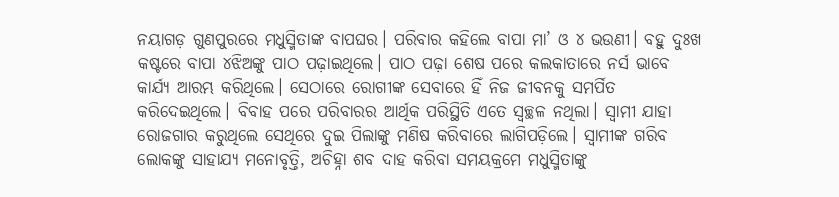ନୟାଗଡ଼ ଗୁଣପୁରରେ ମଧୁସ୍ମିତାଙ୍କ ବାପଘର। ପରିବାର କହିଲେ ବାପା ମା’ ଓ ୪ ଭଉଣୀ। ବହୁ ଦୁଃଖ କଷ୍ଟରେ ବାପା ୪ଝିଅଙ୍କୁ ପାଠ ପଢ଼ାଇଥିଲେ। ପାଠ ପଢ଼ା ଶେଷ ପରେ କଲକାତାରେ ନର୍ସ ଭାବେ କାର୍ଯ୍ୟ ଆରମ୍ଭ କରିଥିଲେ। ସେଠାରେ ରୋଗୀଙ୍କ ସେବାରେ ହିଁ ନିଜ ଜୀବନକୁ ସମର୍ପିତ କରିଦେଇଥିଲେ। ବିବାହ ପରେ ପରିବାରର ଆର୍ଥିକ ପରିସ୍ଥିତି ଏତେ ସ୍ୱଚ୍ଛଳ ନଥିଲା। ସ୍ବାମୀ ଯାହା ରୋଜଗାର କରୁଥିଲେ ସେଥିରେ ଦୁଇ ପିଲାଙ୍କୁ ମଣିଷ କରିବାରେ ଲାଗିପଡ଼ିଲେ। ସ୍ୱାମୀଙ୍କ ଗରିବ ଲୋକଙ୍କୁ ସାହାଯ୍ୟ ମନୋବୃତ୍ତି, ଅଚିହ୍ନା ଶବ ଦାହ କରିବା ସମୟକ୍ରମେ ମଧୁସ୍ମିତାଙ୍କୁ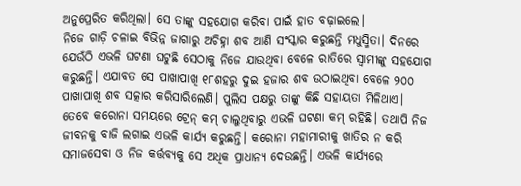ଅନୁପ୍ରେରିତ କରିଥିଲା। ସେ ତାଙ୍କୁ ସହଯୋଗ କରିବା ପାଇଁ ହାତ ବଢ଼ାଇଲେ।
ନିଜେ ଗାଡ଼ି ଚଳାଇ ବିଭିନ୍ନ ଜାଗାରୁ ଅଚିହ୍ନା ଶବ ଆଣି ସଂସ୍କାର କରୁଛନ୍ତି ମଧୁସ୍ମିତା। ଦିନରେ ଯେଉଁଠି ଏଭଳି ଘଟଣା ଘଟୁଛି ସେଠାକୁ ନିଜେ ଯାଉଥିବା ବେଳେ ରାତିରେ ସ୍ୱାମୀଙ୍କୁ ସହଯୋଗ କରୁଛନ୍ତି। ଏଯାବତ ସେ ପାଖାପାଖି ୧୮ଶହରୁ ଦୁଇ ହଜାର ଶବ ଉଠାଇଥିବା ବେଳେ ୨୦୦ ପାଖାପାଖି ଶବ ସତ୍କାର କରିସାରିଲେଣି। ପୁଲିସ ପକ୍ଷରୁ ତାଙ୍କୁ କିଛି ସହାୟତା ମିଳିଥାଏ। ତେବେ କରୋନା ସମୟରେ ଟ୍ରେନ୍‌ କମ୍‌ ଚାଲୁଥିବାରୁ ଏଭଳି ଘଟଣା କମ୍‌ ରହିଛି। ତଥାପି ନିଜ ଜୀବନକୁ ବାଜି ଲଗାଇ ଏଭଳି କାର୍ଯ୍ୟ କରୁଛନ୍ତି। କରୋନା ମହାମାରୀକୁ ଖାତିର ନ କରି ସମାଜସେବା ଓ ନିଜ କର୍ତ୍ତବ୍ୟକୁ ସେ ଅଧିକ ପ୍ରାଧାନ୍ୟ ଦେଉଛନ୍ତି। ଏଭଳି କାର୍ଯ୍ୟରେ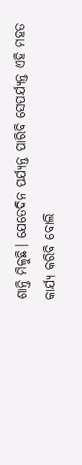ଶାନ୍ତି ମିଳୁଛି। ଯେତେଦିନ ପର୍ଯ୍ୟନ୍ତ ପାରିବି ସେପର୍ଯ୍ୟନ୍ତ ଏହି ମହତ କାର୍ଯ୍ୟ କରିବି ବୋଲି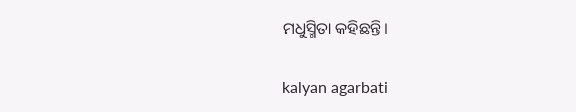ମଧୁସ୍ମିତା କହିଛନ୍ତି।

kalyan agarbati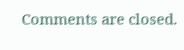Comments are closed.